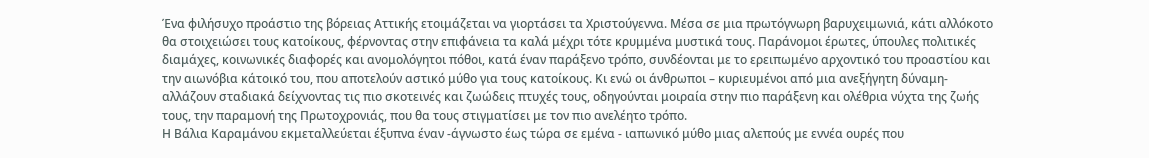Ένα φιλήσυχο προάστιο της βόρειας Αττικής ετοιμάζεται να γιορτάσει τα Χριστούγεννα. Μέσα σε μια πρωτόγνωρη βαρυχειμωνιά, κάτι αλλόκοτο θα στοιχειώσει τους κατοίκους, φέρνοντας στην επιφάνεια τα καλά μέχρι τότε κρυμμένα μυστικά τους. Παράνομοι έρωτες, ύπουλες πολιτικές διαμάχες, κοινωνικές διαφορές και ανομολόγητοι πόθοι, κατά έναν παράξενο τρόπο, συνδέονται με το ερειπωμένο αρχοντικό του προαστίου και την αιωνόβια κάτοικό του, που αποτελούν αστικό μύθο για τους κατοίκους. Κι ενώ οι άνθρωποι – κυριευμένοι από μια ανεξήγητη δύναμη- αλλάζουν σταδιακά δείχνοντας τις πιο σκοτεινές και ζωώδεις πτυχές τους, οδηγούνται μοιραία στην πιο παράξενη και ολέθρια νύχτα της ζωής τους, την παραμονή της Πρωτοχρονιάς, που θα τους στιγματίσει με τον πιο ανελέητο τρόπο.
Η Βάλια Καραμάνου εκμεταλλεύεται έξυπνα έναν -άγνωστο έως τώρα σε εμένα - ιαπωνικό μύθο μιας αλεπούς με εννέα ουρές που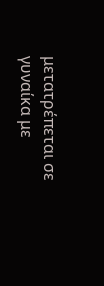μετατρέπεται σε γυναίκα με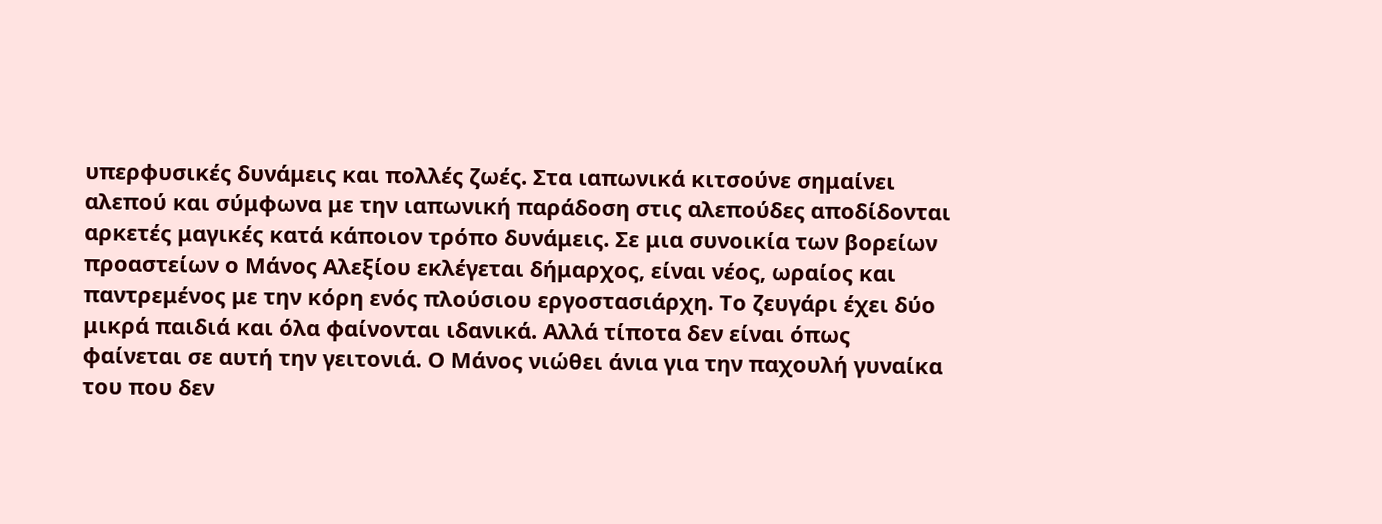υπερφυσικές δυνάμεις και πολλές ζωές. Στα ιαπωνικά κιτσούνε σημαίνει αλεπού και σύμφωνα με την ιαπωνική παράδοση στις αλεπούδες αποδίδονται αρκετές μαγικές κατά κάποιον τρόπο δυνάμεις. Σε μια συνοικία των βορείων προαστείων ο Μάνος Αλεξίου εκλέγεται δήμαρχος, είναι νέος, ωραίος και παντρεμένος με την κόρη ενός πλούσιου εργοστασιάρχη. Το ζευγάρι έχει δύο μικρά παιδιά και όλα φαίνονται ιδανικά. Αλλά τίποτα δεν είναι όπως φαίνεται σε αυτή την γειτονιά. Ο Μάνος νιώθει άνια για την παχουλή γυναίκα του που δεν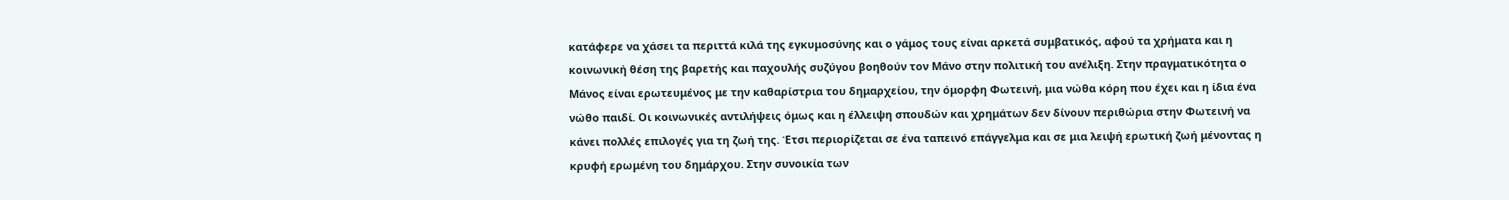κατάφερε να χάσει τα περιττά κιλά της εγκυμοσύνης και ο γάμος τους είναι αρκετά συμβατικός, αφού τα χρήματα και η κοινωνική θέση της βαρετής και παχουλής συζύγου βοηθούν τον Μάνο στην πολιτική του ανέλιξη. Στην πραγματικότητα ο Μάνος είναι ερωτευμένος με την καθαρίστρια του δημαρχείου, την όμορφη Φωτεινή, μια νώθα κόρη που έχει και η ίδια ένα νώθο παιδί. Οι κοινωνικές αντιλήψεις όμως και η έλλειψη σπουδών και χρημάτων δεν δίνουν περιθώρια στην Φωτεινή να κάνει πολλές επιλογές για τη ζωή της. Έτσι περιορίζεται σε ένα ταπεινό επάγγελμα και σε μια λειψή ερωτική ζωή μένοντας η κρυφή ερωμένη του δημάρχου. Στην συνοικία των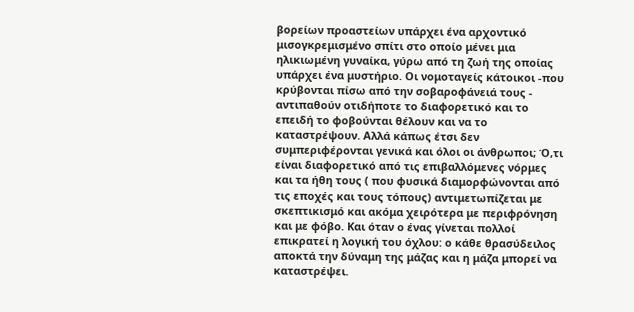βορείων προαστείων υπάρχει ένα αρχοντικό μισογκρεμισμένο σπίτι στο οποίο μένει μια ηλικιωμένη γυναίκα, γύρω από τη ζωή της οποίας υπάρχει ένα μυστήριο. Οι νομοταγείς κάτοικοι -που κρύβονται πίσω από την σοβαροφάνειά τους - αντιπαθούν οτιδήποτε το διαφορετικό και το επειδή το φοβούνται θέλουν και να το καταστρέψουν. Αλλά κάπως έτσι δεν συμπεριφέρονται γενικά και όλοι οι άνθρωποι; Ό,τι είναι διαφορετικό από τις επιβαλλόμενες νόρμες και τα ήθη τους ( που φυσικά διαμορφώνονται από τις εποχές και τους τόπους) αντιμετωπίζεται με σκεπτικισμό και ακόμα χειρότερα με περιφρόνηση και με φόβο. Και όταν ο ένας γίνεται πολλοί επικρατεί η λογική του όχλου: ο κάθε θρασύδειλος αποκτά την δύναμη της μάζας και η μάζα μπορεί να καταστρέψει.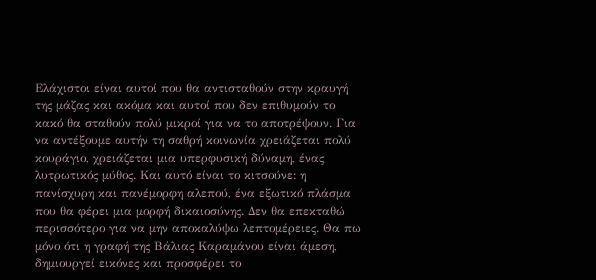Ελάχιστοι είναι αυτοί που θα αντισταθούν στην κραυγή της μάζας και ακόμα και αυτοί που δεν επιθυμούν το κακό θα σταθούν πολύ μικροί για να το αποτρέψουν. Για να αντέξουμε αυτήν τη σαθρή κοινωνία χρειάζεται πολύ κουράγιο, χρειάζεται μια υπερφυσική δύναμη, ένας λυτρωτικός μύθος. Και αυτό είναι το κιτσούνε: η πανίσχυρη και πανέμορφη αλεπού, ένα εξωτικό πλάσμα που θα φέρει μια μορφή δικαιοσύνης. Δεν θα επεκταθώ περισσότερο για να μην αποκαλύψω λεπτομέρειες. Θα πω μόνο ότι η γραφή της Βάλιας Καραμάνου είναι άμεση, δημιουργεί εικόνες και προσφέρει το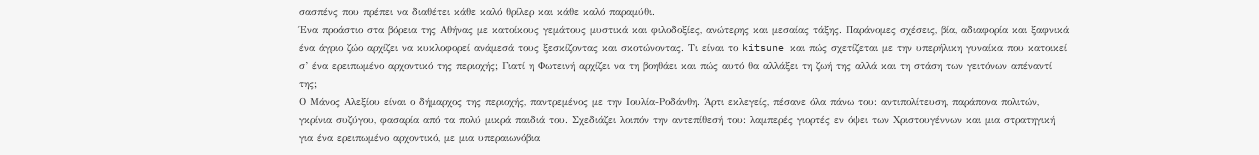σασπένς που πρέπει να διαθέτει κάθε καλό θρίλερ και κάθε καλό παραμύθι.
Ένα προάστιο στα βόρεια της Αθήνας με κατοίκους γεμάτους μυστικά και φιλοδοξίες, ανώτερης και μεσαίας τάξης. Παράνομες σχέσεις, βία, αδιαφορία και ξαφνικά ένα άγριο ζώο αρχίζει να κυκλοφορεί ανάμεσά τους ξεσκίζοντας και σκοτώνοντας. Τι είναι το kitsune και πώς σχετίζεται με την υπερήλικη γυναίκα που κατοικεί σ’ ένα ερειπωμένο αρχοντικό της περιοχής; Γιατί η Φωτεινή αρχίζει να τη βοηθάει και πώς αυτό θα αλλάξει τη ζωή της αλλά και τη στάση των γειτόνων απέναντί της;
Ο Μάνος Αλεξίου είναι ο δήμαρχος της περιοχής, παντρεμένος με την Ιουλία-Ροδάνθη. Άρτι εκλεγείς, πέσανε όλα πάνω του: αντιπολίτευση, παράπονα πολιτών, γκρίνια συζύγου, φασαρία από τα πολύ μικρά παιδιά του. Σχεδιάζει λοιπόν την αντεπίθεσή του: λαμπερές γιορτές εν όψει των Χριστουγέννων και μια στρατηγική για ένα ερειπωμένο αρχοντικό, με μια υπεραιωνόβια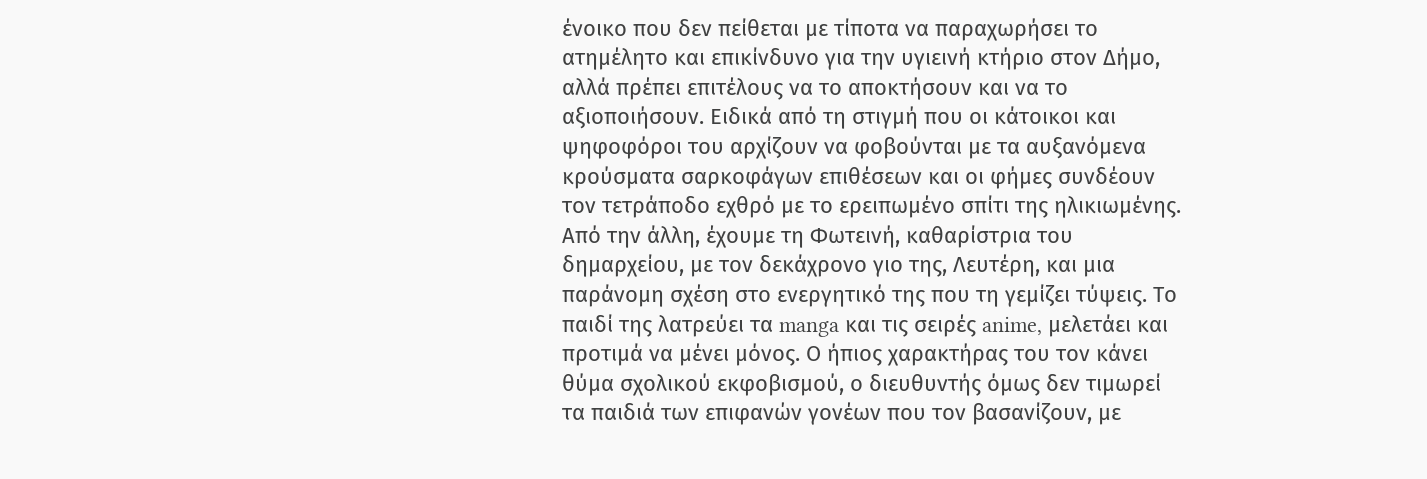ένοικο που δεν πείθεται με τίποτα να παραχωρήσει το ατημέλητο και επικίνδυνο για την υγιεινή κτήριο στον Δήμο, αλλά πρέπει επιτέλους να το αποκτήσουν και να το αξιοποιήσουν. Ειδικά από τη στιγμή που οι κάτοικοι και ψηφοφόροι του αρχίζουν να φοβούνται με τα αυξανόμενα κρούσματα σαρκοφάγων επιθέσεων και οι φήμες συνδέουν τον τετράποδο εχθρό με το ερειπωμένο σπίτι της ηλικιωμένης.
Από την άλλη, έχουμε τη Φωτεινή, καθαρίστρια του δημαρχείου, με τον δεκάχρονο γιο της, Λευτέρη, και μια παράνομη σχέση στο ενεργητικό της που τη γεμίζει τύψεις. Το παιδί της λατρεύει τα manga και τις σειρές anime, μελετάει και προτιμά να μένει μόνος. Ο ήπιος χαρακτήρας του τον κάνει θύμα σχολικού εκφοβισμού, ο διευθυντής όμως δεν τιμωρεί τα παιδιά των επιφανών γονέων που τον βασανίζουν, με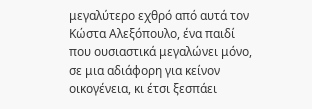μεγαλύτερο εχθρό από αυτά τον Κώστα Αλεξόπουλο, ένα παιδί που ουσιαστικά μεγαλώνει μόνο, σε μια αδιάφορη για κείνον οικογένεια, κι έτσι ξεσπάει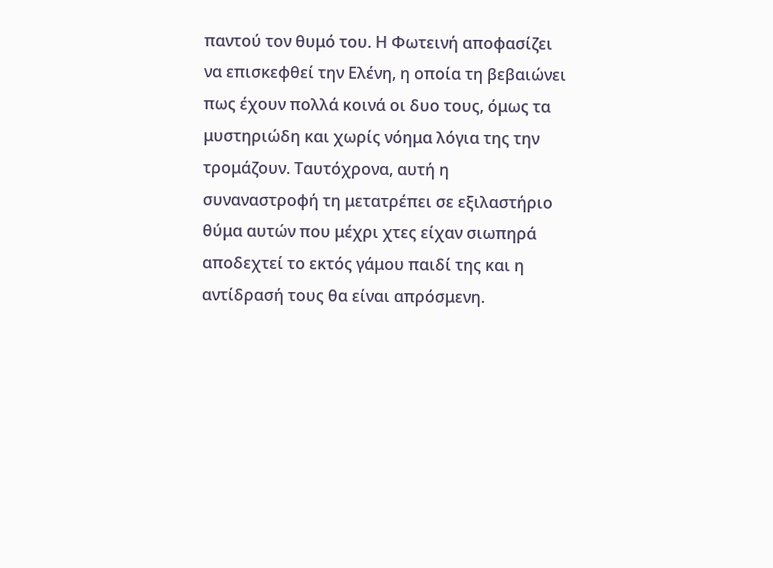παντού τον θυμό του. Η Φωτεινή αποφασίζει να επισκεφθεί την Ελένη, η οποία τη βεβαιώνει πως έχουν πολλά κοινά οι δυο τους, όμως τα μυστηριώδη και χωρίς νόημα λόγια της την τρομάζουν. Ταυτόχρονα, αυτή η συναναστροφή τη μετατρέπει σε εξιλαστήριο θύμα αυτών που μέχρι χτες είχαν σιωπηρά αποδεχτεί το εκτός γάμου παιδί της και η αντίδρασή τους θα είναι απρόσμενη.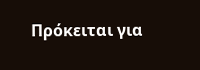Πρόκειται για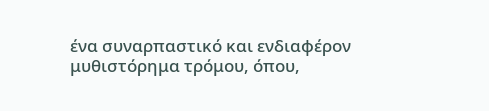ένα συναρπαστικό και ενδιαφέρον μυθιστόρημα τρόμου, όπου,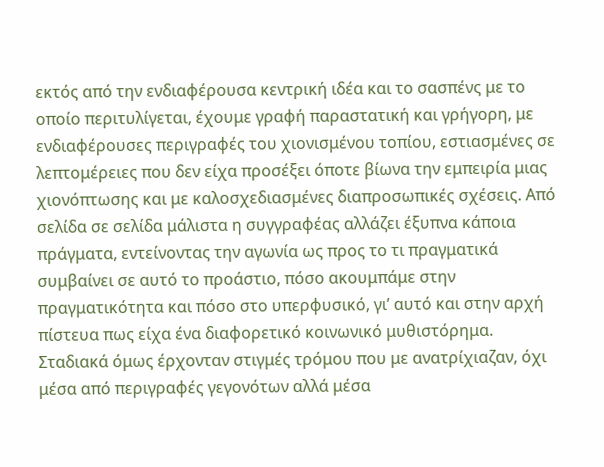εκτός από την ενδιαφέρουσα κεντρική ιδέα και το σασπένς με το οποίο περιτυλίγεται, έχουμε γραφή παραστατική και γρήγορη, με ενδιαφέρουσες περιγραφές του χιονισμένου τοπίου, εστιασμένες σε λεπτομέρειες που δεν είχα προσέξει όποτε βίωνα την εμπειρία μιας χιονόπτωσης και με καλοσχεδιασμένες διαπροσωπικές σχέσεις. Από σελίδα σε σελίδα μάλιστα η συγγραφέας αλλάζει έξυπνα κάποια πράγματα, εντείνοντας την αγωνία ως προς το τι πραγματικά συμβαίνει σε αυτό το προάστιο, πόσο ακουμπάμε στην πραγματικότητα και πόσο στο υπερφυσικό, γι’ αυτό και στην αρχή πίστευα πως είχα ένα διαφορετικό κοινωνικό μυθιστόρημα. Σταδιακά όμως έρχονταν στιγμές τρόμου που με ανατρίχιαζαν, όχι μέσα από περιγραφές γεγονότων αλλά μέσα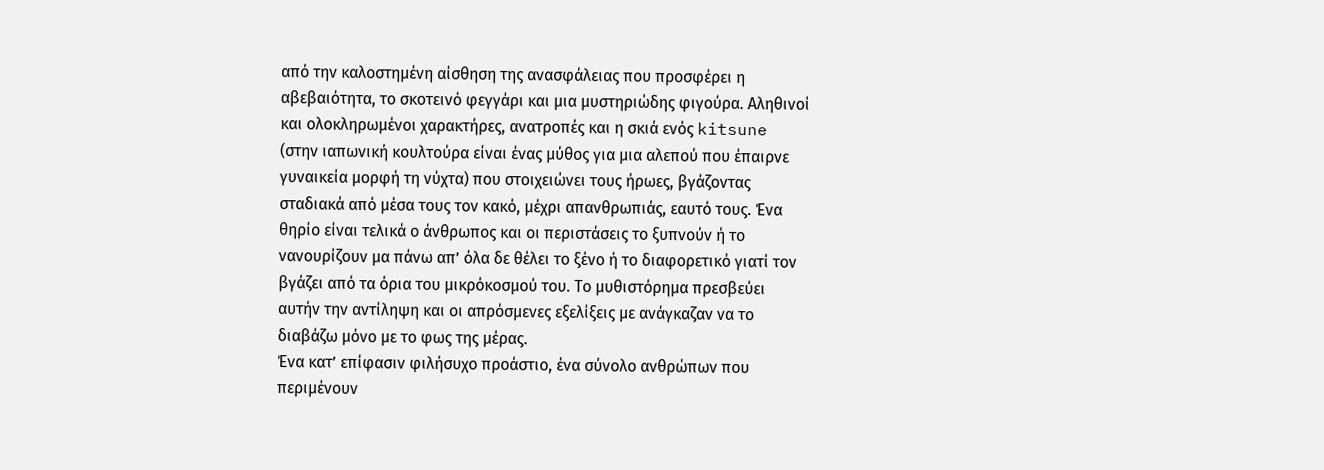από την καλοστημένη αίσθηση της ανασφάλειας που προσφέρει η αβεβαιότητα, το σκοτεινό φεγγάρι και μια μυστηριώδης φιγούρα. Αληθινοί και ολοκληρωμένοι χαρακτήρες, ανατροπές και η σκιά ενός kitsune (στην ιαπωνική κουλτούρα είναι ένας μύθος για μια αλεπού που έπαιρνε γυναικεία μορφή τη νύχτα) που στοιχειώνει τους ήρωες, βγάζοντας σταδιακά από μέσα τους τον κακό, μέχρι απανθρωπιάς, εαυτό τους. Ένα θηρίο είναι τελικά ο άνθρωπος και οι περιστάσεις το ξυπνούν ή το νανουρίζουν μα πάνω απ’ όλα δε θέλει το ξένο ή το διαφορετικό γιατί τον βγάζει από τα όρια του μικρόκοσμού του. Το μυθιστόρημα πρεσβεύει αυτήν την αντίληψη και οι απρόσμενες εξελίξεις με ανάγκαζαν να το διαβάζω μόνο με το φως της μέρας.
Ένα κατ’ επίφασιν φιλήσυχο προάστιο, ένα σύνολο ανθρώπων που περιμένουν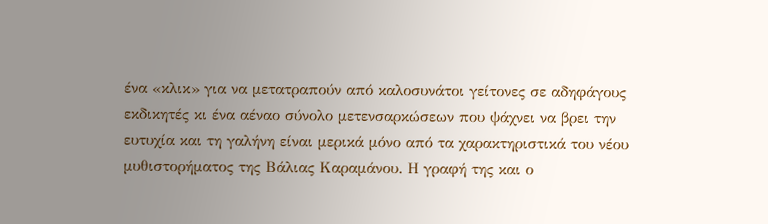ένα «κλικ» για να μετατραπούν από καλοσυνάτοι γείτονες σε αδηφάγους εκδικητές κι ένα αέναο σύνολο μετενσαρκώσεων που ψάχνει να βρει την ευτυχία και τη γαλήνη είναι μερικά μόνο από τα χαρακτηριστικά του νέου μυθιστορήματος της Βάλιας Καραμάνου. Η γραφή της και ο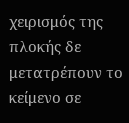χειρισμός της πλοκής δε μετατρέπουν το κείμενο σε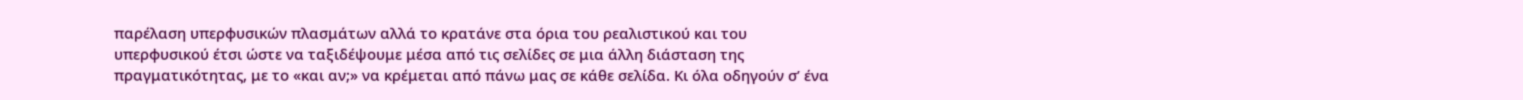παρέλαση υπερφυσικών πλασμάτων αλλά το κρατάνε στα όρια του ρεαλιστικού και του υπερφυσικού έτσι ώστε να ταξιδέψουμε μέσα από τις σελίδες σε μια άλλη διάσταση της πραγματικότητας, με το «και αν;» να κρέμεται από πάνω μας σε κάθε σελίδα. Κι όλα οδηγούν σ’ ένα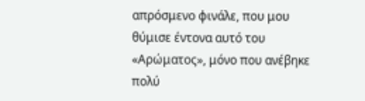απρόσμενο φινάλε, που μου θύμισε έντονα αυτό του «Αρώματος», μόνο που ανέβηκε πολύ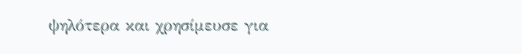ψηλότερα και χρησίμευσε για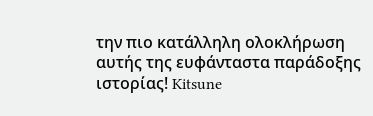την πιο κατάλληλη ολοκλήρωση αυτής της ευφάνταστα παράδοξης ιστορίας! Kitsune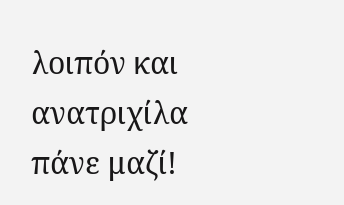λοιπόν και ανατριχίλα πάνε μαζί!